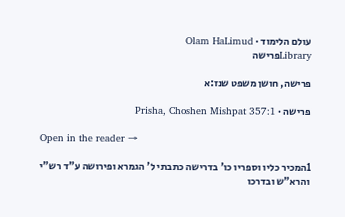עולם הלימוד · Olam HaLimud
Libraryפרישה

פרישה, חושן משפט שנז:א

פרישה · Prisha, Choshen Mishpat 357:1

Open in the reader →

1המכיר כליו וספריו כו' בדרישה כתבתי ל' הגמרא ופירושה ע"ד רש"י והרא"ש ובדרכו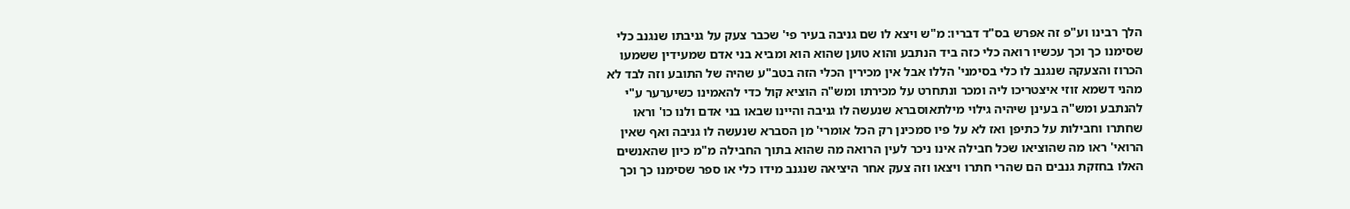הלך רבינו וע"פ זה אפרש בס"ד דבריו: מ"ש ויצא לו שם גניבה בעיר פי' שכבר צעק על גניבתו שנגנב כלי שסימנו כך וכך עכשיו רואה כלי כזה ביד הנתבע והוא טוען שהוא הוא ומביא בני אדם שמעידין ששמעו הכרוז והצעקה שנגנב לו כלי בסימני' הללו אבל אין מכירין הכלי הזה בטב"ע שהיה של התובע וזה לבד לא מהני דשמא זוזי איצטריכו ליה ומכר ונתחרט על מכירתו ומש"ה הוציא קול כדי להאמינו כשיערער ע"י להנתבע ומש"ה בעינן שיהיה גילוי מילתאוסברא שנעשה לו גניבה והיינו שבאו בני אדם ולנו כו' וראו שחתרו וחבילות על כתיפן ואז לא על פיו סמכינן רק הכל אומרי' מן הסברא שנעשה לו גניבה ואף שאין הרואי' ראו מה שהוציאו שכל חבילה אינו ניכר לעין הרואה מה שהוא בתוך החבילה מ"מ כיון שהאנשים האלו בחזקת גנבים הם שהרי חתרו ויצאו וזה צעק אחר היציאה שנגנב מידו כלי או ספר שסימנו כך וכך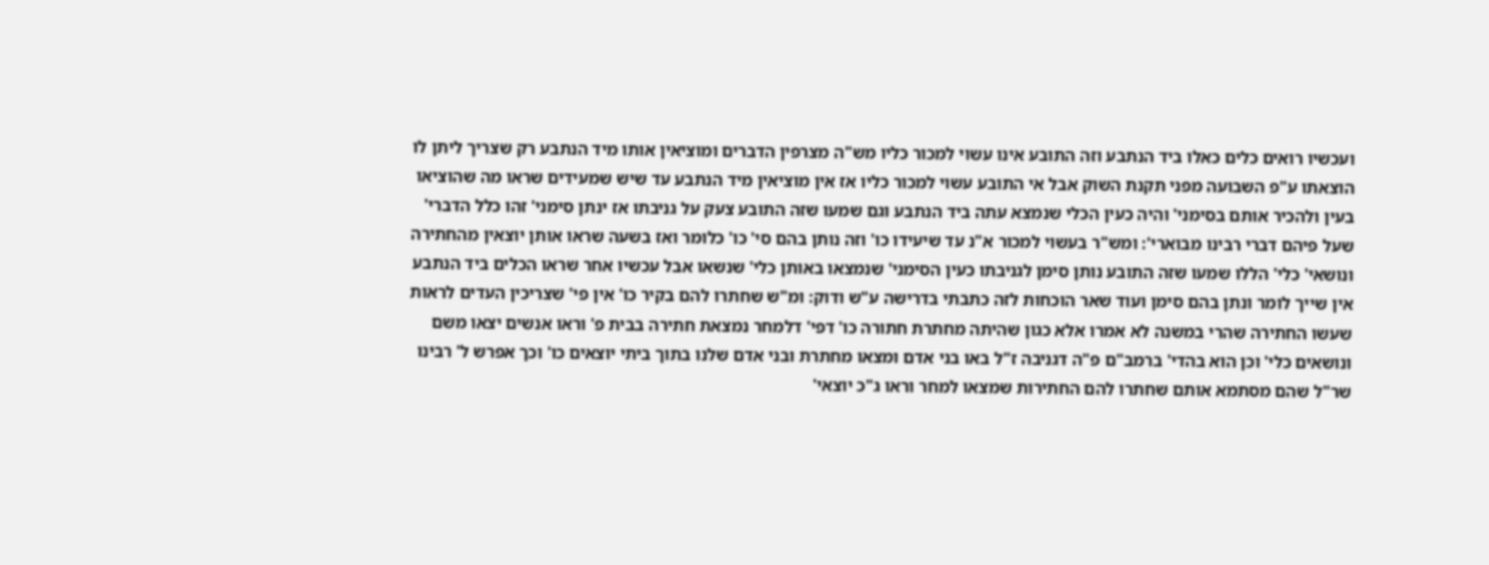ועכשיו רואים כלים כאלו ביד הנתבע וזה התובע אינו עשוי למכור כליו מש"ה מצרפין הדברים ומוציאין אותו מיד הנתבע רק שצריך ליתן לו הוצאתו ע"פ השבועה מפני תקנת השוק אבל אי התובע עשוי למכור כליו אז אין מוציאין מיד הנתבע עד שיש שמעידים שראו מה שהוציאו בעין ולהכיר אותם בסימני' והיה כעין הכלי שנמצא עתה ביד הנתבע וגם שמעו שזה התובע צעק על גניבתו אז ינתן סימני' זהו כלל הדברי' שעל פיהם דברי רבינו מבוארי': ומש"ר בעשוי למכור א"נ עד שיעידו כו' וזה נותן בהם סי' כו' כלומר ואז בשעה שראו אותן יוצאין מהחתירה ונושאי' כלי' הללו שמעו שזה התובע נותן סימן לגניבתו כעין הסימני' שנמצאו באותן כלי' שנשאו אבל עכשיו אחר שראו הכלים ביד הנתבע אין שייך לומר ונתן בהם סימן ועוד שאר הוכחות לזה כתבתי בדרישה ע"ש ודוק: ומ"ש שחתרו להם בקיר כו' אין פי' שצריכין העדים לראות שעשו החתירה שהרי במשנה לא אמרו אלא כגון שהיתה מחתרת חתורה כו' דפי' דלמחר נמצאת חתירה בבית פ' וראו אנשים יצאו משם ונושאים כלי' וכן הוא בהדי' ברמב"ם פ"ה דגניבה ז"ל באו בני אדם ומצאו מחתרת ובני אדם שלנו בתוך ביתי יוצאים כו' וכך אפרש ל' רבינו שר"ל שהם מסתמא אותם שחתרו להם החתירות שמצאו למחר וראו ג"כ יוצאי'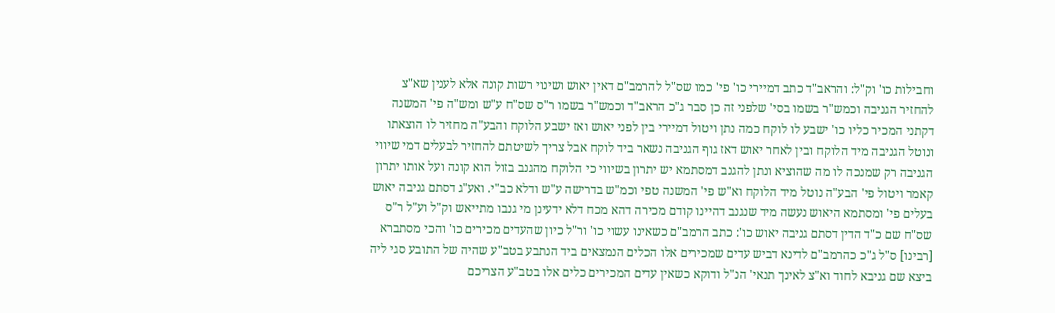וחבילות כו' וק"ל: והראב"ד כתב דמיירי כו' פי' כמו שס"ל להרמב"ם דאין יאוש ושינוי רשות קונה אלא לענין שא"צ להחזיר הגניבה וכמש"ר בשמו בסי' שלפני זה כן סבר ג"כ הראב"ד וכמש"ר בשמו ר"ס שס"ח ע"ש ומש"ה פי' המשנה דקתני המכיר כליו כו' ישבע לו לוקח כמה נתן ויטול דמיירי בין לפני יאוש ואז ישבע הלוקח והבע"ה מחזיר לו הוצאתו ונוטל הגניבה מיד הלוקח ובין לאחר יאוש דאז גוף הגניבה נשאר ביד לוקח אבל צריך לשיטתם להחזיר לבעלים דמי שיווי הגניבה רק שמנכה לו מה שהוציא ונתן להגנב דמסתמא יש יתרון בשיווי כי הלוקח מהגנב בזול הוא קונה ועל אותו יתרון קאמר ויטול פי' הבע"ה נוטל מיד הלוקח וא"ש פי' המשנה טפי וכמ"ש בדרישה ע"ש ודלא כב"י. ואע"ג דסתם גניבה יאוש בעלים פי' ומסתמא היאוש נעשה מיד שנגנב דהיינו קודם מכירה דהא מכח דלא ידעינן מי גנבו מתייאש וק"ל וע"ל ר"ס שס"ח שם כ"ד הדין דסתם גניבה יאוש כו': כתב הרמב"ם כשאינו עשוי כו' ור"ל כיון שהעדים מכירים כו' והכי מסתברא [רבינו] ס"ל ג"כ כהרמב"ם לדינא דביש עדים שמכירים אלו הכלים הנמצאים ביד הנתבע בטב"ע שהיה של התובע סגי ליה ביצא שם גניבא לחוד וא"צ לאינך תנאי' הנ"ל ודוקא כשאין עדים המכירים כלים אלו בטב"ע הצריכם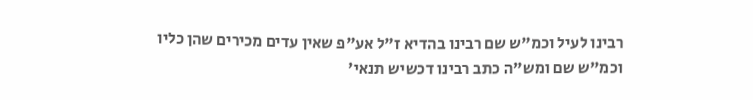רבינו לעיל וכמ"ש שם רבינו בהדיא ז"ל אע"פ שאין עדים מכירים שהן כליו וכמ"ש שם ומש"ה כתב רבינו דכשיש תנאי'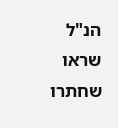הנ"ל שראו שחתרו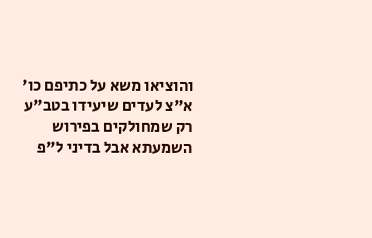והוציאו משא על כתיפם כו' א"צ לעדים שיעידו בטב"ע רק שמחולקים בפירוש השמעתא אבל בדיני ל"פ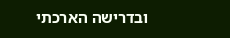ובדרישה הארכתי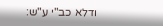ודלא כב"י ע"ש: